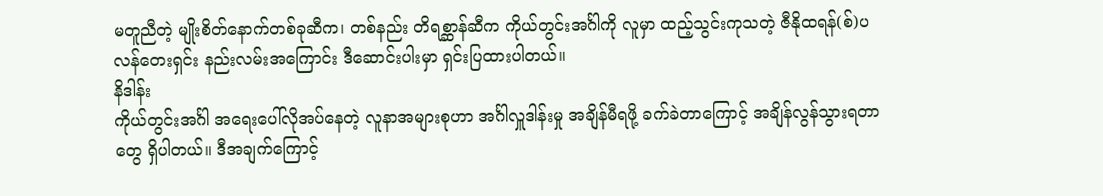မတူညီတဲ့ မျိုးစိတ်နောက်တစ်ခုဆီက၊ တစ်နည်း တိရစ္ဆာန်ဆီက ကိုယ်တွင်းအင်္ဂါကို လူမှာ ထည့်သွင်းကုသတဲ့ ဇီနိုထရန်(စ်)ပလန်တေးရှင်း နည်းလမ်းအကြောင်း ဒီဆောင်းပါးမှာ ရှင်းပြထားပါတယ်။
နိဒါန်း
ကိုယ်တွင်းအင်္ဂါ အရေးပေါ်လိုအပ်နေတဲ့ လူနာအများစုဟာ အင်္ဂါလှူဒါန်းမှု အချိန်မီရဖို့ ခက်ခဲတာကြောင့် အချိန်လွန်သွားရတာတွေ ရှိပါတယ်။ ဒီအချက်ကြောင့်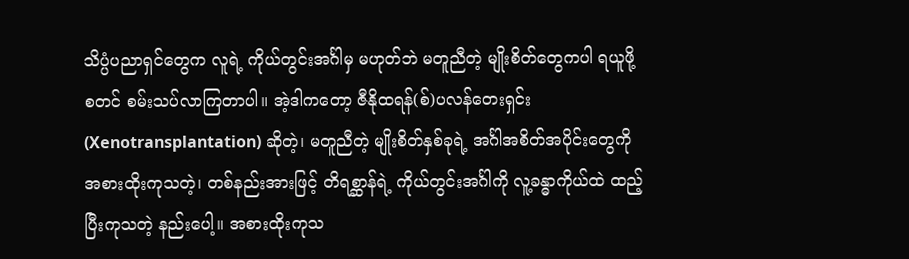သိပ္ပံပညာရှင်တွေက လူရဲ့ ကိုယ်တွင်းအင်္ဂါမှ မဟုတ်ဘဲ မတူညီတဲ့ မျိုးစိတ်တွေကပါ ရယူဖို့ စတင် စမ်းသပ်လာကြတာပါ။ အဲ့ဒါကတော့ ဇီနိုထရန်(စ်)ပလန်တေးရှင်း (Xenotransplantation) ဆိုတဲ့၊ မတူညီတဲ့ မျိုးစိတ်နှစ်ခုရဲ့ အင်္ဂါအစိတ်အပိုင်းတွေကို အစားထိုးကုသတဲ့၊ တစ်နည်းအားဖြင့် တိရစ္ဆာန်ရဲ့ ကိုယ်တွင်းအင်္ဂါကို လူ့ခန္ဓာကိုယ်ထဲ ထည့်ပြီးကုသတဲ့ နည်းပေါ့။ အစားထိုးကုသ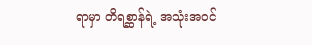ရာမှာ တိရစ္ဆာန်ရဲ့ အသုံးအဝင်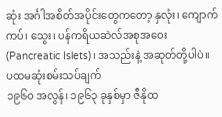ဆုံး အင်္ဂါအစိတ်အပိုင်းတွေကတော့ နှလုံး၊ ကျောက်ကပ်၊ သွေး၊ ပန်ကရိယဆဲလ်အစုအဝေး (Pancreatic Islets)၊ အသည်းနဲ့ အဆုတ်တို့ပါပဲ။
ပထမဆုံးစမ်းသပ်ချက်
၁၉၆၀ အလွန်၊ ၁၉၆၃ ခုနှစ်မှာ ဇီနိုထ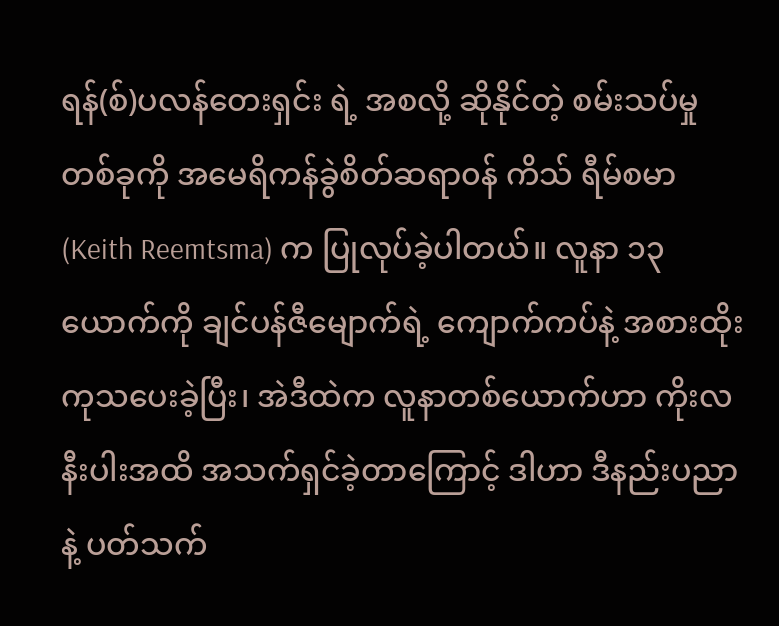ရန်(စ်)ပလန်တေးရှင်း ရဲ့ အစလို့ ဆိုနိုင်တဲ့ စမ်းသပ်မှုတစ်ခုကို အမေရိကန်ခွဲစိတ်ဆရာ၀န် ကိသ် ရီမ်စမာ (Keith Reemtsma) က ပြုလုပ်ခဲ့ပါတယ်။ လူနာ ၁၃ ယောက်ကို ချင်ပန်ဇီမျောက်ရဲ့ ကျောက်ကပ်နဲ့ အစားထိုးကုသပေးခဲ့ပြီး၊ အဲဒီထဲက လူနာတစ်ယောက်ဟာ ကိုးလနီးပါးအထိ အသက်ရှင်ခဲ့တာကြောင့် ဒါဟာ ဒီနည်းပညာနဲ့ ပတ်သက်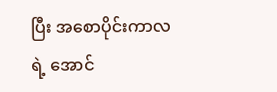ပြီး အစောပိုင်းကာလရဲ့ အောင်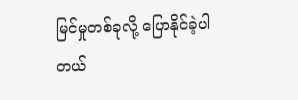မြင်မှုတစ်ခုလို့ ပြောနိုင်ခဲ့ပါတယ်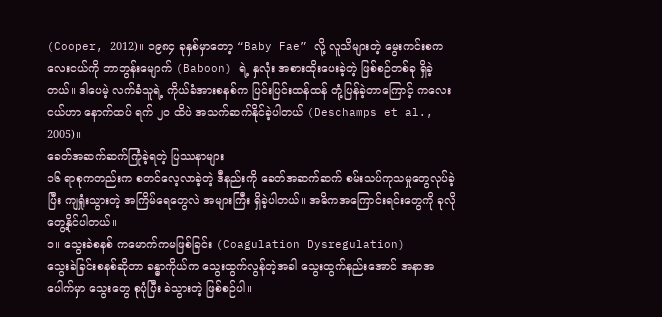(Cooper, 2012)။ ၁၉၈၄ ခုနှစ်မှာတော့ “Baby Fae” လို့ လူသိများတဲ့ မွေးကင်းစကလေးငယ်ကို ဘာဘွန်းမျောက် (Baboon) ရဲ့ နှလုံး အစားထိုးပေးခဲ့တဲ့ ဖြစ်စဉ်တစ်ခု ရှိခဲ့တယ်။ ဒါပေမဲ့ လက်ခံသူရဲ့ ကိုယ်ခံအားစနစ်က ပြင်းပြင်းထန်ထန် တုံ့ပြန်ခဲ့တာကြောင့် ကလေးငယ်ဟာ နောက်ထပ် ရက် ၂၀ ထိပဲ အသက်ဆက်နိုင်ခဲ့ပါတယ် (Deschamps et al., 2005)။
ခေတ်အဆက်ဆက်ကြုံခဲ့ရတဲ့ ပြဿနာများ
၁၆ ရာစုကတည်းက စတင်လေ့လာခဲ့တဲ့ ဒီနည်းကို ခေတ်အဆက်ဆက် စမ်းသပ်ကုသမှုတွေလုပ်ခဲ့ပြီး ကျရှုံးသွားတဲ့ အကြိမ်ရေတွေလဲ အများကြီး ရှိခဲ့ပါတယ်။ အဓိကအကြောင်းရင်းတွေကို ခုလို တွေ့နိုင်ပါတယ်။
၁။ သွေးခဲစနစ် ကမောက်ကမဖြစ်ခြင်း (Coagulation Dysregulation)
သွေးခဲခြင်းစနစ်ဆိုတာ ခန္ဓာကိုယ်က သွေးထွက်လွန်တဲ့အခါ သွေးထွက်နည်းအောင် အနာအပေါက်မှာ သွေးတွေ စုပုံပြီး ခဲသွားတဲ့ ဖြစ်စဉ်ပါ။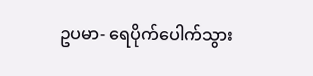ဥပမာ- ရေပိုက်ပေါက်သွား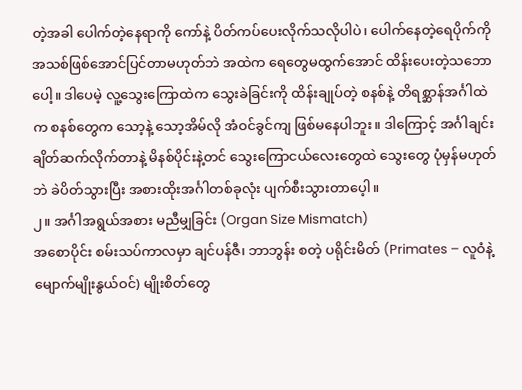တဲ့အခါ ပေါက်တဲ့နေရာကို ကော်နဲ့ ပိတ်ကပ်ပေးလိုက်သလိုပါပဲ၊ ပေါက်နေတဲ့ရေပိုက်ကို အသစ်ဖြစ်အောင်ပြင်တာမဟုတ်ဘဲ အထဲက ရေတွေမထွက်အောင် ထိန်းပေးတဲ့သဘောပေါ့။ ဒါပေမဲ့ လူ့သွေးကြောထဲက သွေးခဲခြင်းကို ထိန်းချုပ်တဲ့ စနစ်နဲ့ တိရစ္ဆာန်အင်္ဂါထဲက စနစ်တွေက သော့နဲ့ သော့အိမ်လို အံဝင်ခွင်ကျ ဖြစ်မနေပါဘူး။ ဒါကြောင့် အင်္ဂါချင်း ချိတ်ဆက်လိုက်တာနဲ့ မိနစ်ပိုင်းနဲ့တင် သွေးကြောငယ်လေးတွေထဲ သွေးတွေ ပုံမှန်မဟုတ်ဘဲ ခဲပိတ်သွားပြီး အစားထိုးအင်္ဂါတစ်ခုလုံး ပျက်စီးသွားတာပေ့ါ။
၂။ အင်္ဂါအရွယ်အစား မညီမျှခြင်း (Organ Size Mismatch)
အစောပိုင်း စမ်းသပ်ကာလမှာ ချင်ပန်ဇီ၊ ဘာဘွန်း စတဲ့ ပရိုင်းမိတ် (Primates – လူဝံနဲ့ မျောက်မျိုးနွယ်ဝင်) မျိုးစိတ်တွေ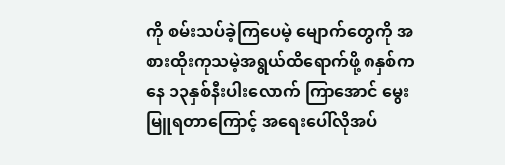ကို စမ်းသပ်ခဲ့ကြပေမဲ့ မျောက်တွေကို အစားထိုးကုသမဲ့အရွယ်ထိရောက်ဖို့ ၈နှစ်ကနေ ၁၃နှစ်နီးပါးလောက် ကြာအောင် မွေးမြူရတာကြောင့် အရေးပေါ်လိုအပ်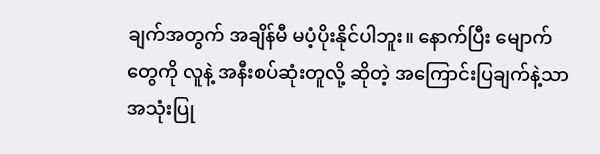ချက်အတွက် အချိန်မီ မပံ့ပိုးနိုင်ပါဘူး။ နောက်ပြီး မျောက်တွေကို လူနဲ့ အနီးစပ်ဆုံးတူလို့ ဆိုတဲ့ အကြောင်းပြချက်နဲ့သာ အသုံးပြု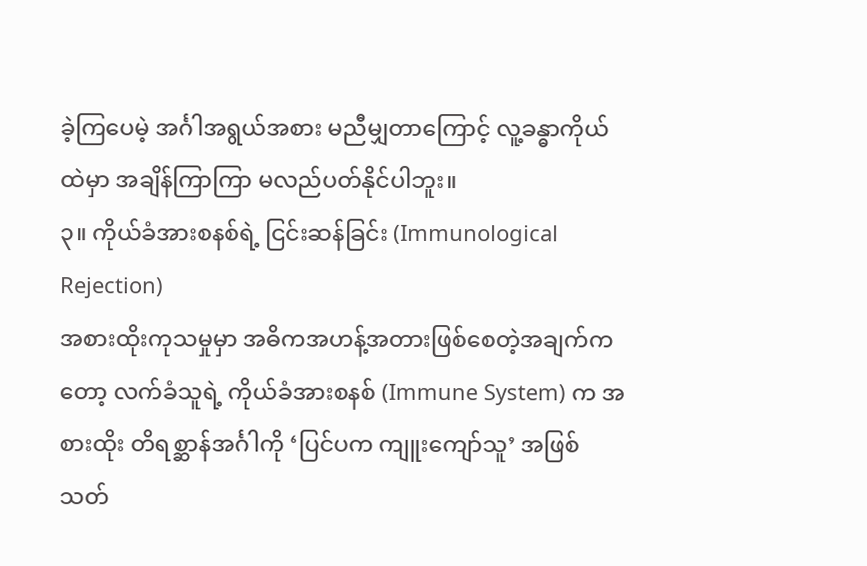ခဲ့ကြပေမဲ့ အင်္ဂါအရွယ်အစား မညီမျှတာကြောင့် လူ့ခန္ဓာကိုယ်ထဲမှာ အချိန်ကြာကြာ မလည်ပတ်နိုင်ပါဘူး။
၃။ ကိုယ်ခံအားစနစ်ရဲ့ ငြင်းဆန်ခြင်း (Immunological Rejection)
အစားထိုးကုသမှုမှာ အဓိကအဟန့်အတားဖြစ်စေတဲ့အချက်ကတော့ လက်ခံသူရဲ့ ကိုယ်ခံအားစနစ် (Immune System) က အစားထိုး တိရစ္ဆာန်အင်္ဂါကို ‘ပြင်ပက ကျူးကျော်သူ’ အဖြစ် သတ်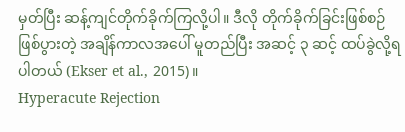မှတ်ပြီး ဆန့်ကျင်တိုက်ခိုက်ကြလို့ပါ။ ဒီလို တိုက်ခိုက်ခြင်းဖြစ်စဉ် ဖြစ်ပွားတဲ့ အချိန်ကာလအပေါ် မူတည်ပြီး အဆင့် ၃ ဆင့် ထပ်ခွဲလို့ရပါတယ် (Ekser et al., 2015)။
Hyperacute Rejection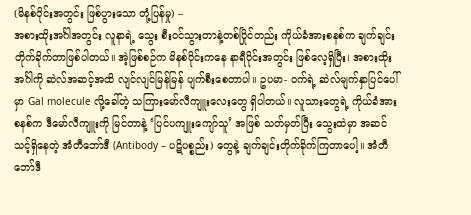(မိနစ်ပိုင်းအတွင်း ဖြစ်ပွားသော တုံ့ပြန်မှု) –
အစားထိုးအင်္ဂါအတွင်း လူနာရဲ့ သွေး စီးဝင်သွားတာနဲ့တစ်ပြိုင်တည်း ကိုယ်ခံအားစနစ်က ချက်ချင်းတိုက်ခိုက်တာဖြစ်ပါတယ်။ အဲ့ဖြစ်စဉ်က မိနစ်ပိုင်းကနေ နာရီပိုင်းအတွင်း ဖြစ်လေ့ရှိပြီး၊ အစားထိုးအင်္ဂါကို ဆဲလ်အဆင့်အထိ လျင်လျင်မြန်မြန် ပျက်စီးစေတာပါ။ ဥပမာ- ဝက်ရဲ့ ဆဲလ်မျက်နှာပြင်ပေါ်မှာ Gal molecule လို့ခေါ်တဲ့ သကြားမော်လီကျူးလေးတွေ ရှိပါတယ်။ လူသားတွေရဲ့ ကိုယ်ခံအားစနစ်က ဒီမော်လီကျူးကို မြင်တာနဲ့ ‘ပြင်ပကျူးကျော်သူ’ အဖြစ် သတ်မှတ်ပြီး သွေးထဲမှာ အဆင်သင့်ရှိနေတဲ့ အံတီဘော်ဒီ (Antibody – ပဋိပစ္စည်း) တွေနဲ့ ချက်ချင်းတိုက်ခိုက်ကြတာပေါ့။ အံတီဘော်ဒီ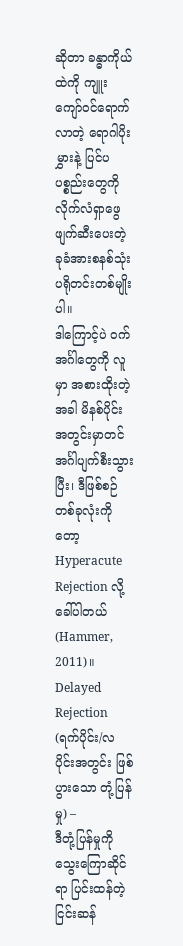ဆိုတာ ခန္ဓာကိုယ်ထဲကို ကျူးကျော်ဝင်ရောက်လာတဲ့ ရောဂါပိုးမွှားနဲ့ ပြင်ပပစ္စည်းတွေကို လိုက်လံရှာဖွေ ဖျက်ဆီးပေးတဲ့ ခုခံအားစနစ်သုံး ပရိုတင်းတစ်မျိုးပါ။
ဒါကြောင့်ပဲ ဝက်အင်္ဂါတွေကို လူမှာ အစားထိုးတဲ့အခါ မိနစ်ပိုင်းအတွင်းမှာတင် အင်္ဂါပျက်စီးသွားပြီး၊ ဒီဖြစ်စဉ်တစ်ခုလုံးကိုတော့ Hyperacute Rejection လို့ ခေါ်ပါတယ် (Hammer, 2011)။
Delayed Rejection (ရက်ပိုင်း/လပိုင်းအတွင်း ဖြစ်ပွားသော တုံ့ပြန်မှု) –
ဒီတုံ့ပြန်မှုကို သွေးကြောဆိုင်ရာ ပြင်းထန်တဲ့ ငြင်းဆန်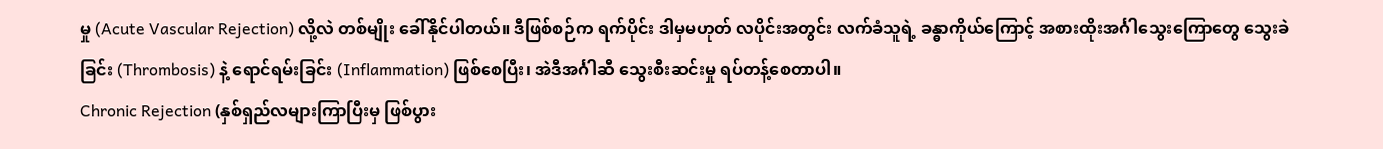မှု (Acute Vascular Rejection) လို့လဲ တစ်မျိုး ခေါ်နိုင်ပါတယ်။ ဒီဖြစ်စဉ်က ရက်ပိုင်း ဒါမှမဟုတ် လပိုင်းအတွင်း လက်ခံသူရဲ့ ခန္ဓာကိုယ်ကြောင့် အစားထိုးအင်္ဂါသွေးကြောတွေ သွေးခဲခြင်း (Thrombosis) နဲ့ ရောင်ရမ်းခြင်း (Inflammation) ဖြစ်စေပြီး၊ အဲဒီအင်္ဂါဆီ သွေးစီးဆင်းမှု ရပ်တန့်စေတာပါ။
Chronic Rejection (နှစ်ရှည်လများကြာပြီးမှ ဖြစ်ပွား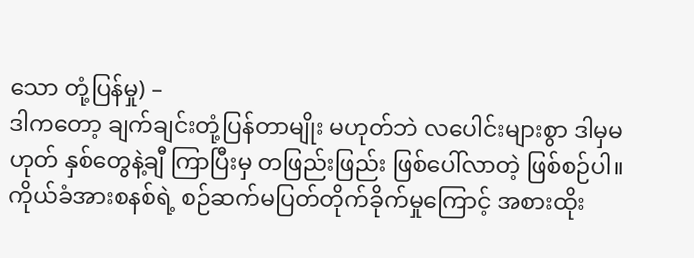သော တုံ့ပြန်မှု) –
ဒါကတော့ ချက်ချင်းတုံ့ပြန်တာမျိုး မဟုတ်ဘဲ လပေါင်းများစွာ ဒါမှမဟုတ် နှစ်တွေနဲ့ချီ ကြာပြီးမှ တဖြည်းဖြည်း ဖြစ်ပေါ်လာတဲ့ ဖြစ်စဉ်ပါ။ ကိုယ်ခံအားစနစ်ရဲ့ စဉ်ဆက်မပြတ်တိုက်ခိုက်မှုကြောင့် အစားထိုး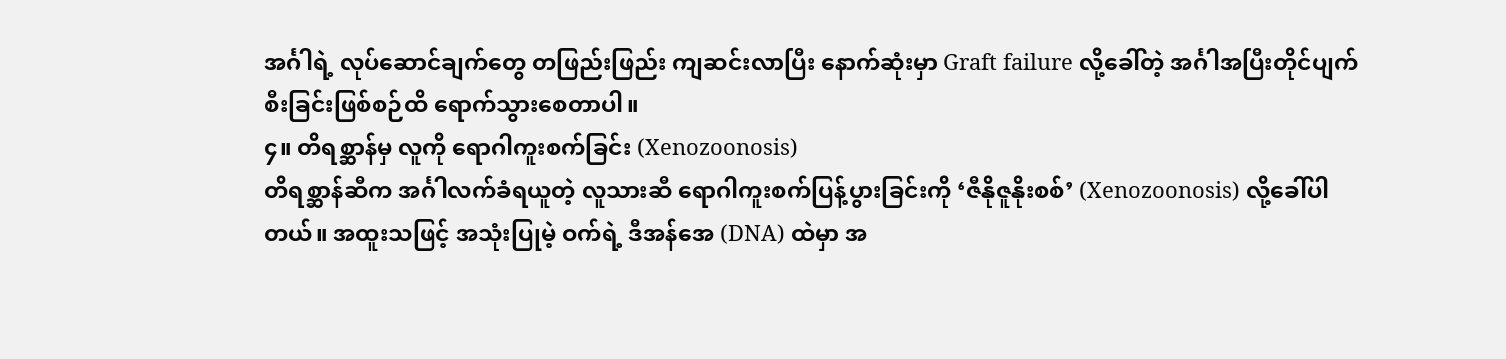အင်္ဂါရဲ့ လုပ်ဆောင်ချက်တွေ တဖြည်းဖြည်း ကျဆင်းလာပြီး နောက်ဆုံးမှာ Graft failure လို့ခေါ်တဲ့ အင်္ဂါအပြီးတိုင်ပျက်စီးခြင်းဖြစ်စဉ်ထိ ရောက်သွားစေတာပါ။
၄။ တိရစ္ဆာန်မှ လူကို ရောဂါကူးစက်ခြင်း (Xenozoonosis)
တိရစ္ဆာန်ဆီက အင်္ဂါလက်ခံရယူတဲ့ လူသားဆီ ရောဂါကူးစက်ပြန့်ပွားခြင်းကို ‘ဇီနိုဇူနိုးစစ်’ (Xenozoonosis) လို့ခေါ်ပါတယ်။ အထူးသဖြင့် အသုံးပြုမဲ့ ဝက်ရဲ့ ဒီအန်အေ (DNA) ထဲမှာ အ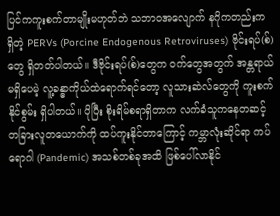ပြင်ကကူးစက်တာမျိုးမဟုတ်ဘဲ သဘာဝအလျောက် နဂိုကတည်းက ရှိတဲ့ PERVs (Porcine Endogenous Retroviruses) ဗိုင်းရပ်(စ်)တွေ ရှိတတ်ပါတယ်။ ဒီဗိုင်းရပ်(စ်)တွေက ဝက်တွေအတွက် အန္တရာယ်မရှိပေမဲ့ လူ့ခန္ဓာကိုယ်ထဲရောက်ရင်တော့ လူသားဆဲလ်တွေကို ကူးစက်နိုင်စွမ်း ရှိပါတယ်။ ပိုပြီး စိုးရိမ်စရာရှိတာက လက်ခံသူကနေတဆင့် တခြားလူတယောက်ကို ထပ်ကူးနိုင်တာကြောင့် ကမ္ဘာလုံးဆိုင်ရာ ကပ်ရောဂါ (Pandemic) အသစ်တစ်ခုအထိ ဖြစ်ပေါ်လာနိုင်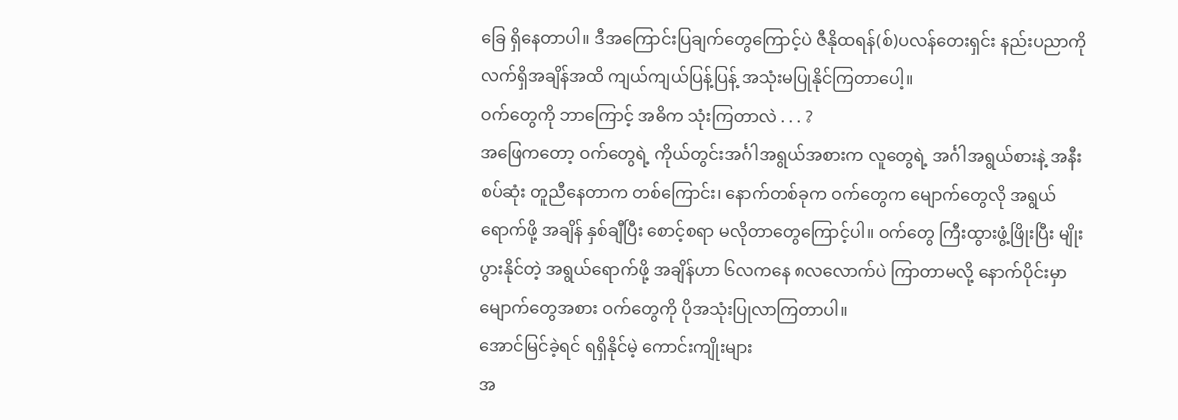ခြေ ရှိနေတာပါ။ ဒီအကြောင်းပြချက်တွေကြောင့်ပဲ ဇီနိုထရန်(စ်)ပလန်တေးရှင်း နည်းပညာကို လက်ရှိအချိန်အထိ ကျယ်ကျယ်ပြန့်ပြန့် အသုံးမပြုနိုင်ကြတာပေါ့။
ဝက်တွေကို ဘာကြောင့် အဓိက သုံးကြတာလဲ . . . ?
အဖြေကတော့ ဝက်တွေရဲ့ ကိုယ်တွင်းအင်္ဂါအရွယ်အစားက လူတွေရဲ့ အင်္ဂါအရွယ်စားနဲ့ အနီးစပ်ဆုံး တူညီနေတာက တစ်ကြောင်း၊ နောက်တစ်ခုက ဝက်တွေက မျောက်တွေလို အရွယ်ရောက်ဖို့ အချိန် နှစ်ချီပြီး စောင့်စရာ မလိုတာတွေကြောင့်ပါ။ ဝက်တွေ ကြီးထွားဖွံ့ဖြိုးပြီး မျိုးပွားနိုင်တဲ့ အရွယ်ရောက်ဖို့ အချိန်ဟာ ၆လကနေ ၈လလောက်ပဲ ကြာတာမလို့ နောက်ပိုင်းမှာ မျောက်တွေအစား ဝက်တွေကို ပိုအသုံးပြုလာကြတာပါ။
အောင်မြင်ခဲ့ရင် ရရှိနိုင်မဲ့ ကောင်းကျိုးများ
အ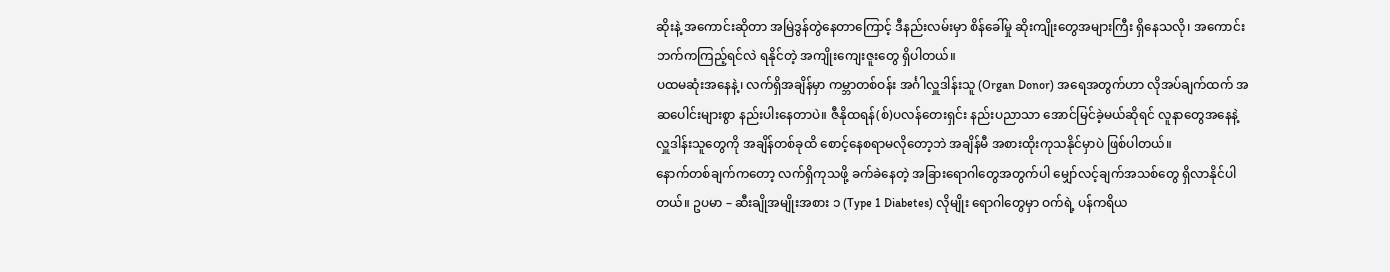ဆိုးနဲ့ အကောင်းဆိုတာ အမြဲဒွန်တွဲနေတာကြောင့် ဒီနည်းလမ်းမှာ စိန်ခေါ်မှု ဆိုးကျိုးတွေအများကြီး ရှိနေသလို၊ အကောင်းဘက်ကကြည့်ရင်လဲ ရနိုင်တဲ့ အကျိုးကျေးဇူးတွေ ရှိပါတယ်။
ပထမဆုံးအနေနဲ့၊ လက်ရှိအချိန်မှာ ကမ္ဘာတစ်ဝန်း အင်္ဂါလှူဒါန်းသူ (Organ Donor) အရေအတွက်ဟာ လိုအပ်ချက်ထက် အဆပေါင်းများစွာ နည်းပါးနေတာပဲ။ ဇီနိုထရန်(စ်)ပလန်တေးရှင်း နည်းပညာသာ အောင်မြင်ခဲ့မယ်ဆိုရင် လူနာတွေအနေနဲ့ လှူဒါန်းသူတွေကို အချိန်တစ်ခုထိ စောင့်နေစရာမလိုတော့ဘဲ အချိန်မီ အစားထိုးကုသနိုင်မှာပဲ ဖြစ်ပါတယ်။
နောက်တစ်ချက်ကတော့ လက်ရှိကုသဖို့ ခက်ခဲနေတဲ့ အခြားရောဂါတွေအတွက်ပါ မျှော်လင့်ချက်အသစ်တွေ ရှိလာနိုင်ပါတယ်။ ဥပမာ – ဆီးချိုအမျိုးအစား ၁ (Type 1 Diabetes) လိုမျိုး ရောဂါတွေမှာ ဝက်ရဲ့ ပန်ကရိယ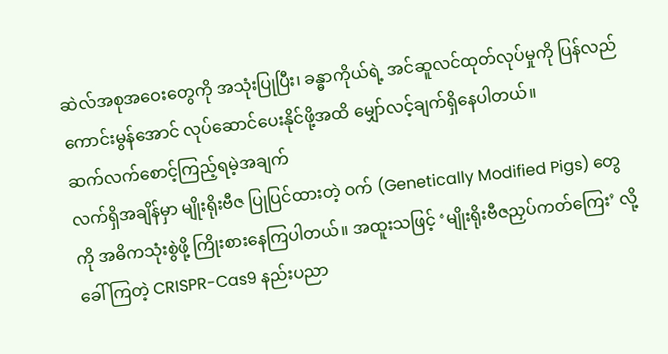ဆဲလ်အစုအဝေးတွေကို အသုံးပြုပြီး၊ ခန္ဓာကိုယ်ရဲ့ အင်ဆူလင်ထုတ်လုပ်မှုကို ပြန်လည်ကောင်းမွန်အောင် လုပ်ဆောင်ပေးနိုင်ဖို့အထိ မျှော်လင့်ချက်ရှိနေပါတယ်။
ဆက်လက်စောင့်ကြည့်ရမဲ့အချက်
လက်ရှိအချိန်မှာ မျိုးရိုးဗီဇ ပြုပြင်ထားတဲ့ ဝက် (Genetically Modified Pigs) တွေကို အဓိကသုံးစွဲဖို့ ကြိုးစားနေကြပါတယ်။ အထူးသဖြင့် ‘မျိုးရိုးဗီဇညှပ်ကတ်ကြေး’ လို့ ခေါ်ကြတဲ့ CRISPR-Cas9 နည်းပညာ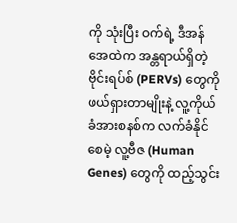ကို သုံးပြီး ဝက်ရဲ့ ဒီအန်အေထဲက အန္တရာယ်ရှိတဲ့ဗိုင်းရပ်စ် (PERVs) တွေကို ဖယ်ရှားတာမျိုးနဲ့ လူ့ကိုယ်ခံအားစနစ်က လက်ခံနိုင်စေမဲ့ လူ့ဗီဇ (Human Genes) တွေကို ထည့်သွင်း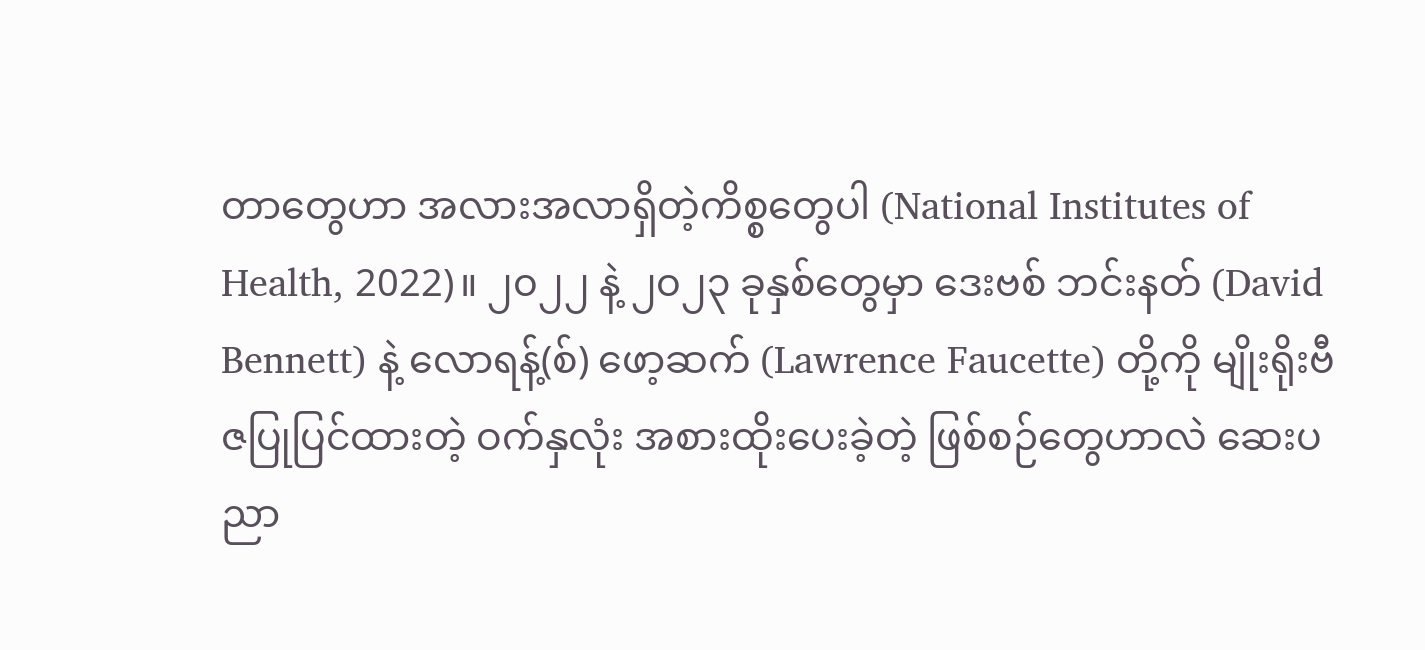တာတွေဟာ အလားအလာရှိတဲ့ကိစ္စတွေပါ (National Institutes of Health, 2022)။ ၂၀၂၂ နဲ့ ၂၀၂၃ ခုနှစ်တွေမှာ ဒေးဗစ် ဘင်းနတ် (David Bennett) နဲ့ လောရန့်(စ်) ဖော့ဆက် (Lawrence Faucette) တို့ကို မျိုးရိုးဗီဇပြုပြင်ထားတဲ့ ဝက်နှလုံး အစားထိုးပေးခဲ့တဲ့ ဖြစ်စဉ်တွေဟာလဲ ဆေးပညာ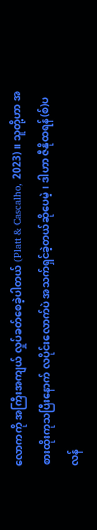လောကကို အကြီးအကျယ် လှုပ်ခတ်စေခဲ့ပါတယ် (Platt & Cascalho, 2023)။ သူတို့ဟာ အစားထိုးကုသပြီးနောက် လပိုင်းလောက်ပဲ အသက်ရှင်ခဲ့တယ်ဆိုပေမဲ့၊ ဒါဟာ ဇီနိုထရန်(စ်)ပလန်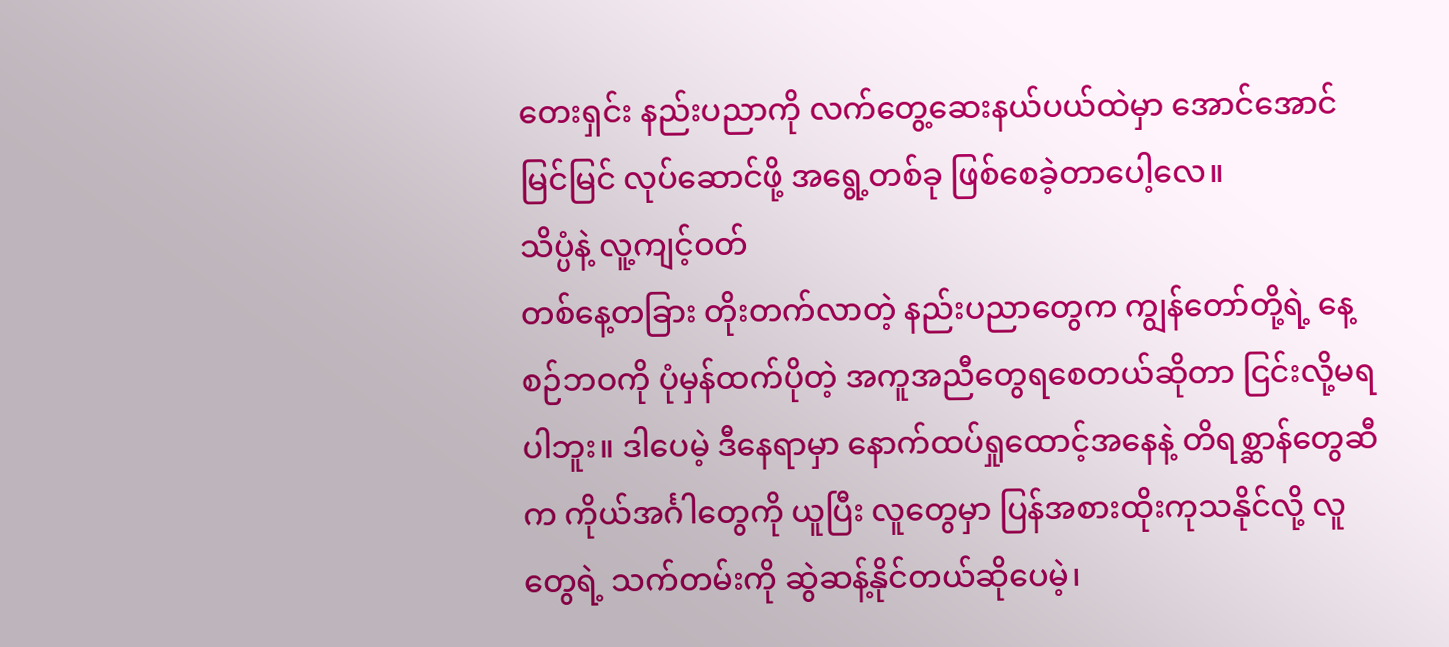တေးရှင်း နည်းပညာကို လက်တွေ့ဆေးနယ်ပယ်ထဲမှာ အောင်အောင်မြင်မြင် လုပ်ဆောင်ဖို့ အရွေ့တစ်ခု ဖြစ်စေခဲ့တာပေါ့လေ။
သိပ္ပံနဲ့ လူ့ကျင့်ဝတ်
တစ်နေ့တခြား တိုးတက်လာတဲ့ နည်းပညာတွေက ကျွန်တော်တို့ရဲ့ နေ့စဉ်ဘဝကို ပုံမှန်ထက်ပိုတဲ့ အကူအညီတွေရစေတယ်ဆိုတာ ငြင်းလို့မရပါဘူး။ ဒါပေမဲ့ ဒီနေရာမှာ နောက်ထပ်ရှုထောင့်အနေနဲ့ တိရစ္ဆာန်တွေဆီက ကိုယ်အင်္ဂါတွေကို ယူပြီး လူတွေမှာ ပြန်အစားထိုးကုသနိုင်လို့ လူတွေရဲ့ သက်တမ်းကို ဆွဲဆန့်နိုင်တယ်ဆိုပေမဲ့၊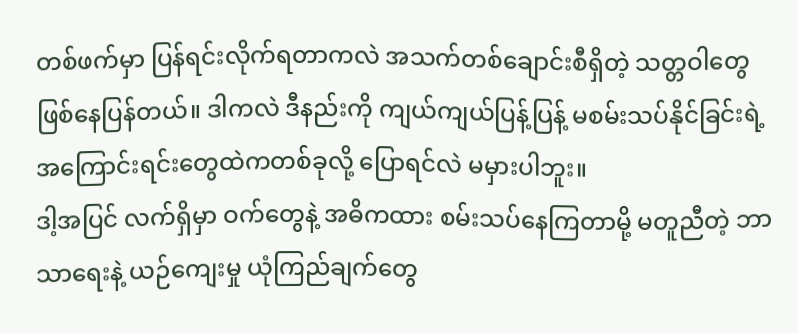တစ်ဖက်မှာ ပြန်ရင်းလိုက်ရတာကလဲ အသက်တစ်ချောင်းစီရှိတဲ့ သတ္တဝါတွေ ဖြစ်နေပြန်တယ်။ ဒါကလဲ ဒီနည်းကို ကျယ်ကျယ်ပြန့်ပြန့် မစမ်းသပ်နိုင်ခြင်းရဲ့ အကြောင်းရင်းတွေထဲကတစ်ခုလို့ ပြောရင်လဲ မမှားပါဘူး။
ဒါ့အပြင် လက်ရှိမှာ ဝက်တွေနဲ့ အဓိကထား စမ်းသပ်နေကြတာမို့ မတူညီတဲ့ ဘာသာရေးနဲ့ ယဉ်ကျေးမှု ယုံကြည်ချက်တွေ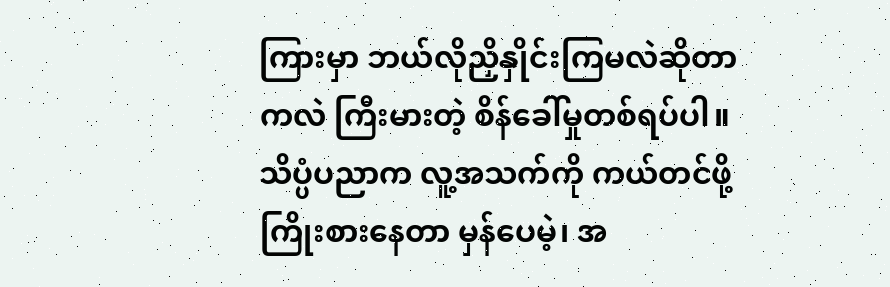ကြားမှာ ဘယ်လိုညှိနှိုင်းကြမလဲဆိုတာကလဲ ကြီးမားတဲ့ စိန်ခေါ်မှုတစ်ရပ်ပါ။ သိပ္ပံပညာက လူ့အသက်ကို ကယ်တင်ဖို့ ကြိုးစားနေတာ မှန်ပေမဲ့၊ အ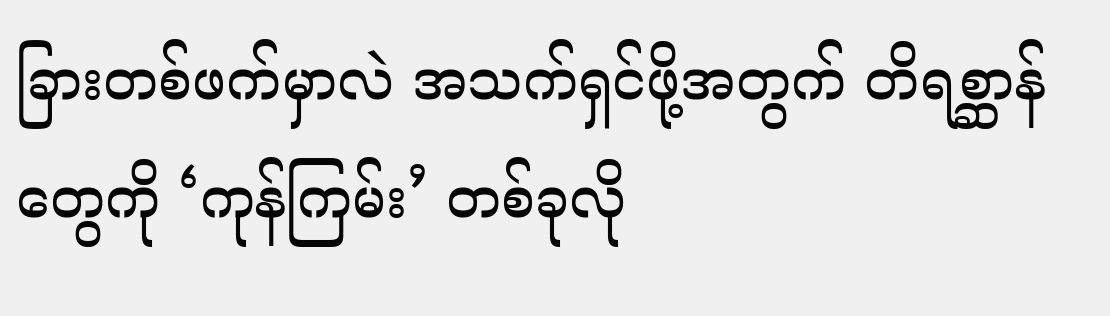ခြားတစ်ဖက်မှာလဲ အသက်ရှင်ဖို့အတွက် တိရစ္ဆာန်တွေကို ‘ကုန်ကြမ်း’ တစ်ခုလို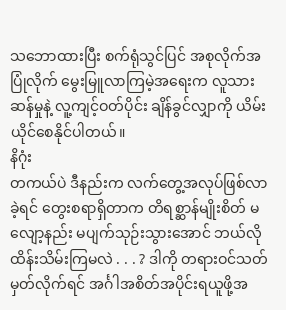သဘောထားပြီး စက်ရုံသွင်ပြင် အစုလိုက်အပြုံလိုက် မွေးမြူလာကြမဲ့အရေးက လူသားဆန်မှုနဲ့ လူ့ကျင့်ဝတ်ပိုင်း ချိန်ခွင်လျှာကို ယိမ်းယိုင်စေနိုင်ပါတယ်။
နိဂုံး
တကယ်ပဲ ဒီနည်းက လက်တွေ့အလုပ်ဖြစ်လာခဲ့ရင် တွေးစရာရှိတာက တိရစ္ဆာန်မျိုးစိတ် မလျော့နည်း မပျက်သုဉ်းသွားအောင် ဘယ်လိုထိန်းသိမ်းကြမလဲ . . . ? ဒါကို တရားဝင်သတ်မှတ်လိုက်ရင် အင်္ဂါအစိတ်အပိုင်းရယူဖို့အ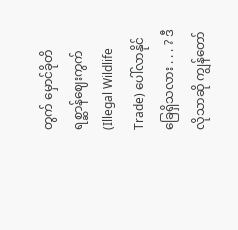တွက် မှောင်ခိုတိရစ္ဆာန်ဈေးကွက် (Illegal Wildlife Trade) ပေါ်လာနိုင်ခြေရှိသလား . . . ? ဒီလိုသာဆို ကျွန်တော်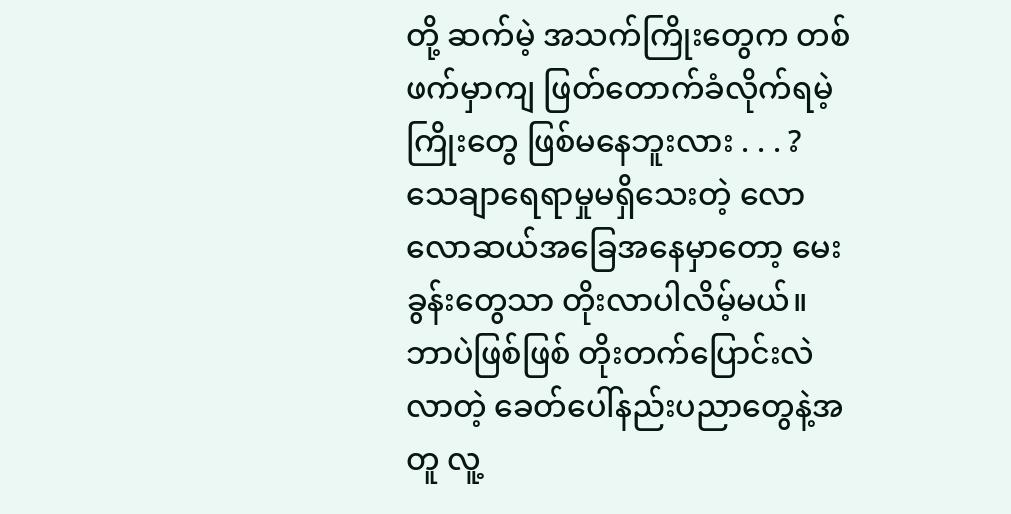တို့ ဆက်မဲ့ အသက်ကြိုးတွေက တစ်ဖက်မှာကျ ဖြတ်တောက်ခံလိုက်ရမဲ့ ကြိုးတွေ ဖြစ်မနေဘူးလား . . . ? သေချာရေရာမှုမရှိသေးတဲ့ လောလောဆယ်အခြေအနေမှာတော့ မေးခွန်းတွေသာ တိုးလာပါလိမ့်မယ်။ ဘာပဲဖြစ်ဖြစ် တိုးတက်ပြောင်းလဲလာတဲ့ ခေတ်ပေါ်နည်းပညာတွေနဲ့အတူ လူ့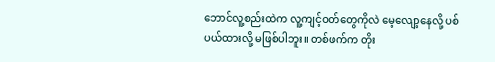ဘောင်လူ့စည်းထဲက လူ့ကျင့်ဝတ်တွေကိုလဲ မေ့လျော့နေလို့ ပစ်ပယ်ထားလို့ မဖြစ်ပါဘူး။ တစ်ဖက်က တိုး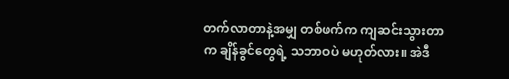တက်လာတာနဲ့အမျှ တစ်ဖက်က ကျဆင်းသွားတာက ချိန်ခွင်တွေရဲ့ သဘာဝပဲ မဟုတ်လား။ အဲဒီ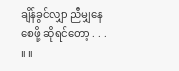ချိန်ခွင်လျှာ ညီမျှနေစေဖို့ ဆိုရင်တော့ . . . ။ ။